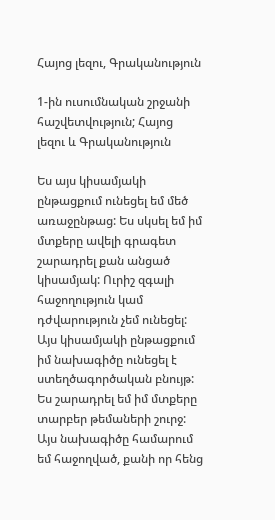Հայոց լեզու, Գրականություն

1-ին ուսումնական շրջանի հաշվետվություն; Հայոց լեզու և Գրականություն

Ես այս կիսամյակի ընթացքում ունեցել եմ մեծ առաջընթաց: Ես սկսել եմ իմ մտքերը ավելի գրագետ շարադրել քան անցած կիսամյակ: Ուրիշ զգալի հաջողություն կամ դժվարություն չեմ ունեցել: Այս կիսամյակի ընթացքում իմ նախագիծը ունեցել է ստեղծագործական բնույթ: Ես շարադրել եմ իմ մտքերը տարբեր թեմաների շուրջ: Այս նախագիծը համարում եմ հաջողված, քանի որ հենց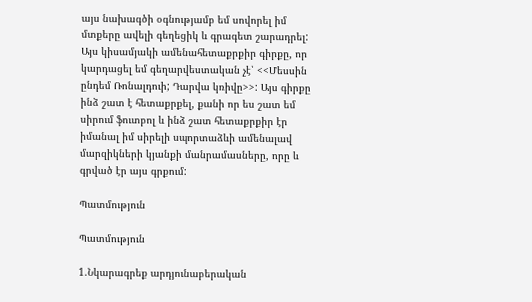այս նախագծի օգնությամբ եմ սովորել իմ մտքերը ավելի գեղեցիկ և գրագետ շարադրել: Այս կիսամյակի ամենահետաքրքիր գիրքը, որ կարդացել եմ գեղարվեստական չէ՝ <<Մեսսին ընդեմ Ռոնալդուի; Դարվա կռիվը>>: Այս գիրքը ինձ շատ է հետաքրքել, քանի որ ես շատ եմ սիրում ֆուտբոլ և ինձ շատ հետաքրքիր էր իմանալ իմ սիրելի սպորտաձևի ամենալավ մարզիկների կյանքի մանրամասները, որը և գրված էր այս գրքում:

Պատմություն

Պատմություն

1.Նկարագրեք արդյունաբերական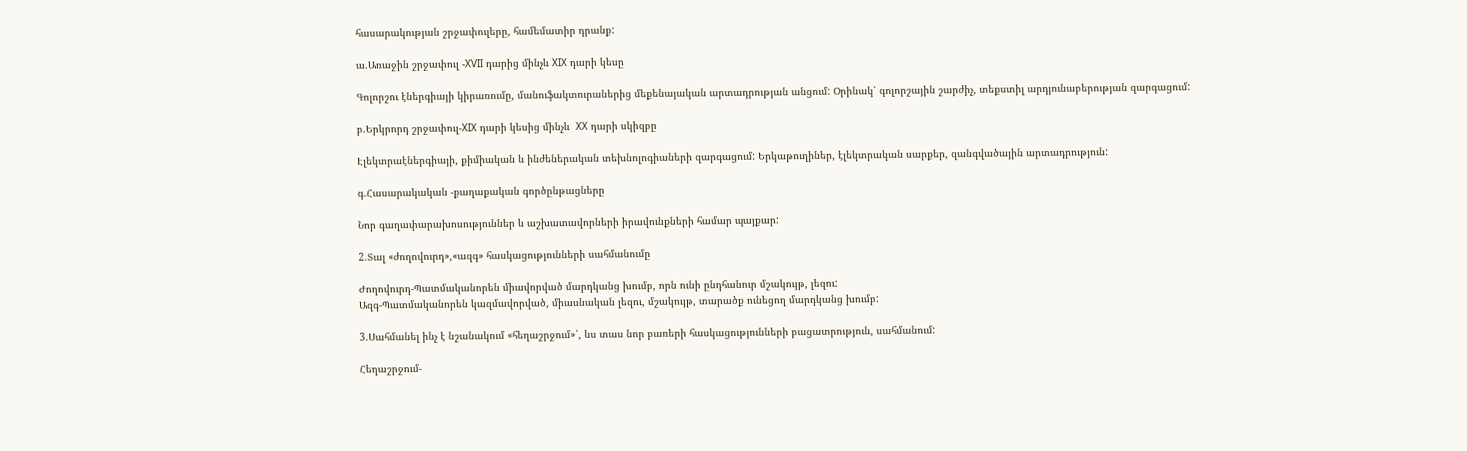հասարակության շրջափուլերը, համեմատիր դրանք:

ա.Առաջին շրջափուլ -XVII դարից մինչև XIX դարի կեսը

Գոլորշու էներգիայի կիրառումը, մանուֆակտուրաներից մեքենայական արտադրության անցում: Օրինակ՝ գոլորշային շարժիչ, տեքստիլ արդյունաբերության զարգացում:

բ.Երկրորդ շրջափուլ-XIX դարի կեսից մինչև  XX դարի սկիզբը

Էլեկտրաէներգիայի, քիմիական և ինժեներական տեխնոլոգիաների զարգացում: Երկաթուղիներ, էլեկտրական սարքեր, զանգվածային արտադրություն:

գ.Հասարակական -քաղաքական գործընթացները

Նոր գաղափարախոսություններ և աշխատավորների իրավունքների համար պայքար:

2.Տալ «ժողովուրդ»,«ազգ» հասկացությունների սահմանումը

Ժողովուրդ-Պատմականորեն միավորված մարդկանց խումբ, որն ունի ընդհանուր մշակույթ, լեզու:
Ազգ-Պատմականորեն կազմավորված, միասնական լեզու, մշակույթ, տարածք ունեցող մարդկանց խումբ:

3.Սահմանել ինչ է նշանակում «հեղաշրջում»՛, ևս տաս նոր բառերի հասկացությունների բացատրություն, սահմանում:

Հեղաշրջում-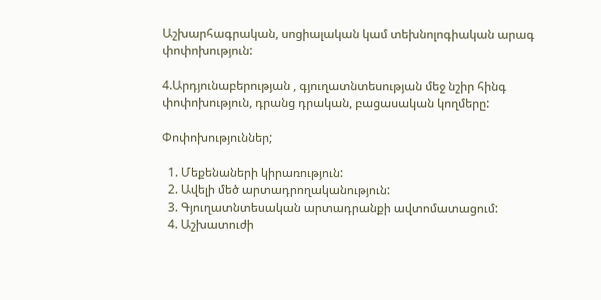Աշխարհագրական, սոցիալական կամ տեխնոլոգիական արագ փոփոխություն:

4.Արդյունաբերության , գյուղատնտեսության մեջ նշիր հինգ փոփոխություն, դրանց դրական, բացասական կողմերը:

Փոփոխություններ;

  1. Մեքենաների կիրառություն:
  2. Ավելի մեծ արտադրողականություն:
  3. Գյուղատնտեսական արտադրանքի ավտոմատացում:
  4. Աշխատուժի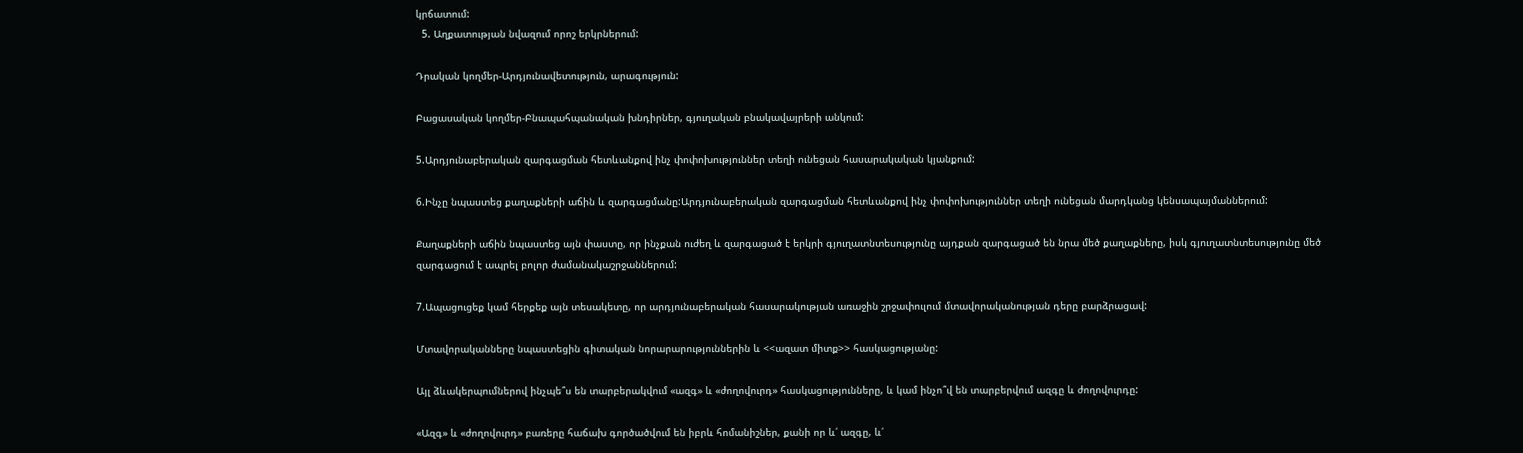կրճատում:
  5. Աղքատության նվազում որոշ երկրներում:

Դրական կողմեր-Արդյունավետություն, արագություն:

Բացասական կողմեր-Բնապահպանական խնդիրներ, գյուղական բնակավայրերի անկում:

5.Արդյունաբերական զարգացման հետևանքով ինչ փոփոխություններ տեղի ունեցան հասարակական կյանքում:

6.Ինչը նպաստեց քաղաքների աճին և զարգացմանը:Արդյունաբերական զարգացման հետևանքով ինչ փոփոխություններ տեղի ունեցան մարդկանց կենսապայմաններում:

Քաղաքների աճին նպաստեց այն փաստը, որ ինչքան ուժեղ և զարգացած է երկրի գյուղատնտեսությունը այդքան զարգացած են նրա մեծ քաղաքները, իսկ գյուղատնտեսությունը մեծ զարգացում է ապրել բոլոր ժամանակաշրջաններում:

7.Ապացուցեք կամ հերքեք այն տեսակետը, որ արդյունաբերական հասարակության առաջին շրջափուլում մտավորականության դերը բարձրացավ:

Մտավորականները նպաստեցին գիտական նորարարություններին և <<ազատ միտք>> հասկացությանը:

Այլ ձևակերպումներով ինչպե՞ս են տարբերակվում «ազգ» և «ժողովուրդ» հասկացությունները, և կամ ինչո՞վ են տարբերվում ազգը և ժողովուրդը:

«Ազգ» և «ժողովուրդ» բառերը հաճախ գործածվում են իբրև հոմանիշներ, քանի որ և՛ ազգը, և՛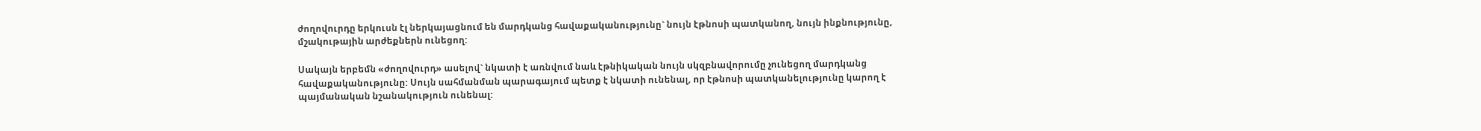ժողովուրդը երկուսն էլ ներկայացնում են մարդկանց հավաքականությունը` նույն էթնոսի պատկանող, նույն ինքնությունը, մշակութային արժեքներն ունեցող:

Սակայն երբեմն «ժողովուրդ» ասելով` նկատի է առնվում նաև էթնիկական նույն սկզբնավորումը չունեցող մարդկանց հավաքականությունը: Սույն սահմանման պարագայում պետք է նկատի ունենալ, որ էթնոսի պատկանելությունը կարող է պայմանական նշանակություն ունենալ: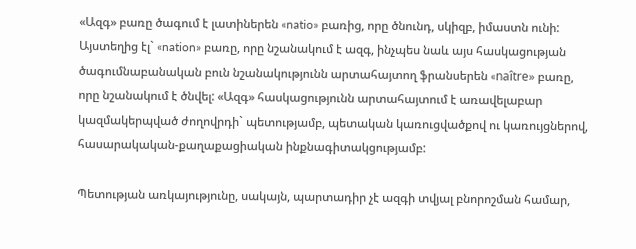«Ազգ» բառը ծագում է լատիներեն «natio» բառից, որը ծնունդ, սկիզբ, իմաստն ունի: Այստեղից էլ` «nation» բառը, որը նշանակում է ազգ, ինչպես նաև այս հասկացության ծագումնաբանական բուն նշանակությունն արտահայտող ֆրանսերեն «naître» բառը, որը նշանակում է ծնվել: «Ազգ» հասկացությունն արտահայտում է առավելաբար կազմակերպված ժողովրդի` պետությամբ, պետական կառուցվածքով ու կառույցներով, հասարակական-քաղաքացիական ինքնագիտակցությամբ:

Պետության առկայությունը, սակայն, պարտադիր չէ ազգի տվյալ բնորոշման համար,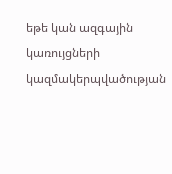եթե կան ազգային կառույցների կազմակերպվածության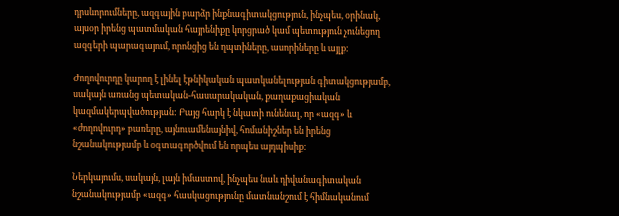դրսևորումները, ազգային բարձր ինքնագիտակցություն, ինչպես, օրինակ, այսօր իրենց պատմական հայրենիքը կորցրած կամ պետություն չունեցող ազգերի պարագայում, որոնցից են ղպտիները, ասորիները և այլք:

Ժողովուրդը կարող է լինել էթնիկական պատկանելության գիտակցությամբ, սակայն առանց պետական-հասարակական, քաղաքացիական կազմակերպվածության: Բայց հարկ է նկատի ունենալ, որ «ազգ» և «ժողովուրդ» բառերը, այնուամենայնիվ, հոմանիշներ են իրենց նշանակությամբ և օգտագործվում են որպես այդպիսիք:

Ներկայումս, սակայն, լայն իմաստով, ինչպես նաև դիվանագիտական նշանակությամբ «ազգ» հասկացությունը մատնանշում է հիմնականում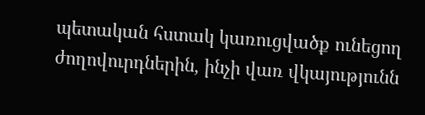պետական հստակ կառուցվածք ունեցող ժողովուրդներին, ինչի վառ վկայությունն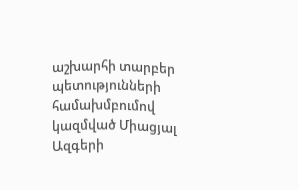աշխարհի տարբեր պետությունների համախմբումով կազմված Միացյալ Ազգերի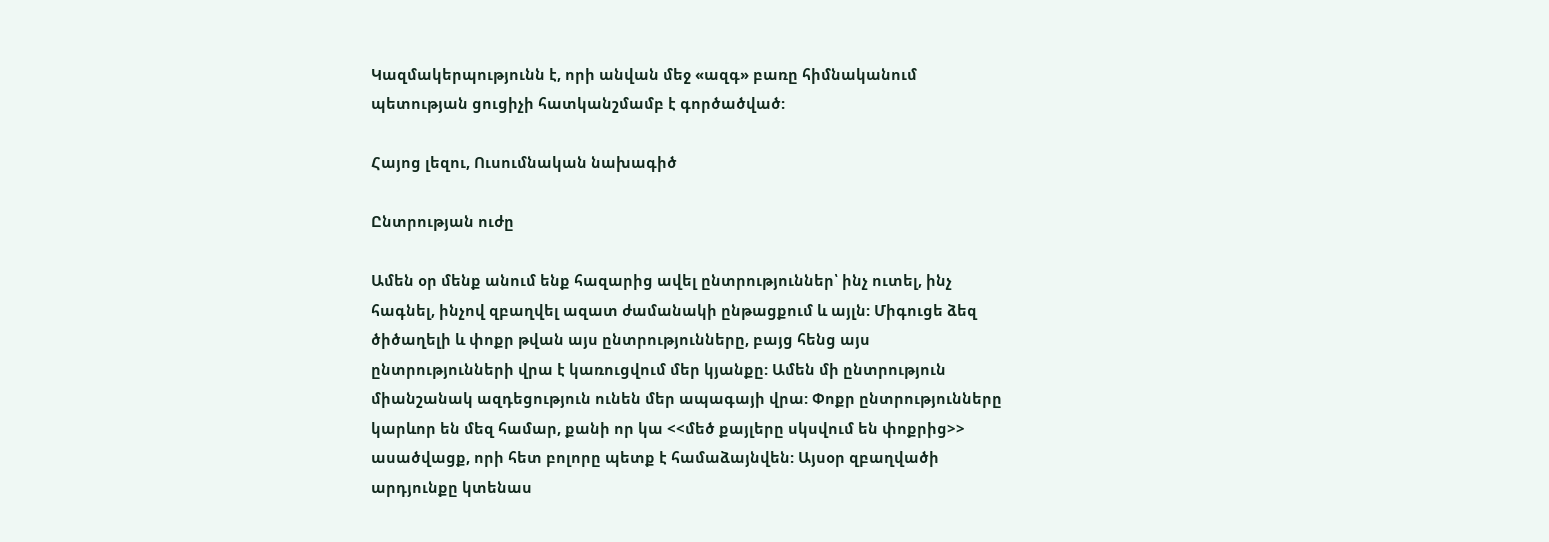Կազմակերպությունն է, որի անվան մեջ «ազգ» բառը հիմնականում պետության ցուցիչի հատկանշմամբ է գործածված:

Հայոց լեզու, Ուսումնական նախագիծ

Ընտրության ուժը

Ամեն օր մենք անում ենք հազարից ավել ընտրություններ՝ ինչ ուտել, ինչ հագնել, ինչով զբաղվել ազատ ժամանակի ընթացքում և այլն: Միգուցե ձեզ ծիծաղելի և փոքր թվան այս ընտրությունները, բայց հենց այս ընտրությունների վրա է կառուցվում մեր կյանքը: Ամեն մի ընտրություն միանշանակ ազդեցություն ունեն մեր ապագայի վրա: Փոքր ընտրությունները կարևոր են մեզ համար, քանի որ կա <<մեծ քայլերը սկսվում են փոքրից>> ասածվացք, որի հետ բոլորը պետք է համաձայնվեն: Այսօր զբաղվածի արդյունքը կտենաս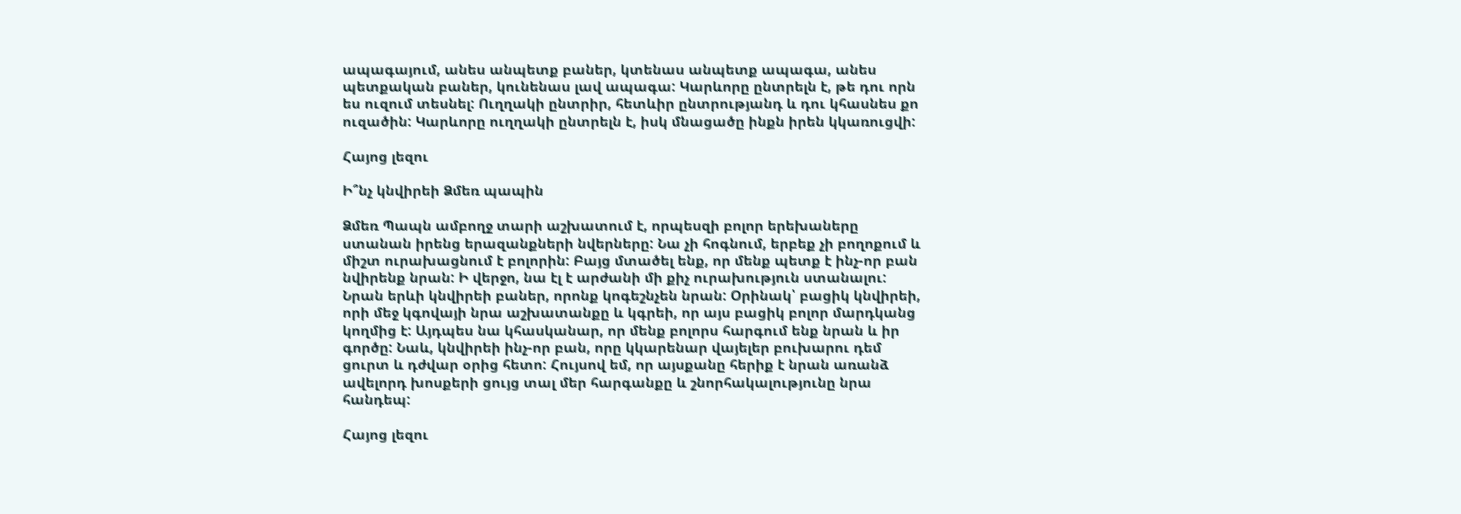ապագայում, անես անպետք բաներ, կտենաս անպետք ապագա, անես պետքական բաներ, կունենաս լավ ապագա: Կարևորը ընտրելն է, թե դու որն ես ուզում տեսնել: Ուղղակի ընտրիր, հետևիր ընտրությանդ և դու կհասնես քո ուզածին: Կարևորը ուղղակի ընտրելն է, իսկ մնացածը ինքն իրեն կկառուցվի:

Հայոց լեզու

Ի՞նչ կնվիրեի Ձմեռ պապին

Ձմեռ Պապն ամբողջ տարի աշխատում է, որպեսզի բոլոր երեխաները ստանան իրենց երազանքների նվերները: Նա չի հոգնում, երբեք չի բողոքում և միշտ ուրախացնում է բոլորին: Բայց մտածել ենք, որ մենք պետք է ինչ-որ բան նվիրենք նրան: Ի վերջո, նա էլ է արժանի մի քիչ ուրախություն ստանալու: Նրան երևի կնվիրեի բաներ, որոնք կոգեշնչեն նրան: Օրինակ՝ բացիկ կնվիրեի, որի մեջ կգովայի նրա աշխատանքը և կգրեի, որ այս բացիկ բոլոր մարդկանց կողմից է: Այդպես նա կհասկանար, որ մենք բոլորս հարգում ենք նրան և իր գործը: Նաև, կնվիրեի ինչ-որ բան, որը կկարենար վայելեր բուխարու դեմ ցուրտ և դժվար օրից հետո: Հույսով եմ, որ այսքանը հերիք է նրան առանձ ավելորդ խոսքերի ցույց տալ մեր հարգանքը և շնորհակալությունը նրա հանդեպ:

Հայոց լեզու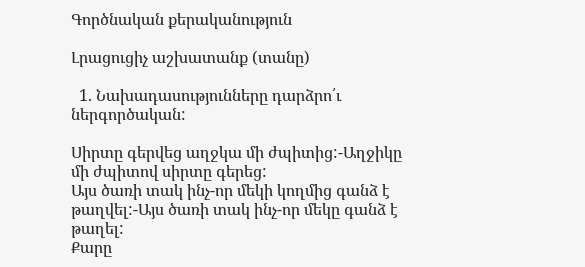Գործնական քերականություն

Լրացուցիչ աշխատանք (տանը)

  1. Նախադասությունները դարձրո՛ւ ներգործական:

Սիրտը գերվեց աղջկա մի ժպիտից:-Աղջիկը մի ժպիտով սիրտը գերեց:
Այս ծառի տակ ինչ-որ մեկի կողմից գանձ է թաղվել:-Այս ծառի տակ ինչ-որ մեկը գանձ է թաղել:
Քարը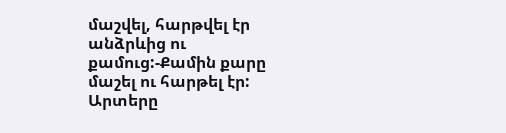մաշվել, հարթվել էր անձրևից ու քամուց:-Քամին քարը մաշել ու հարթել էր:
Արտերը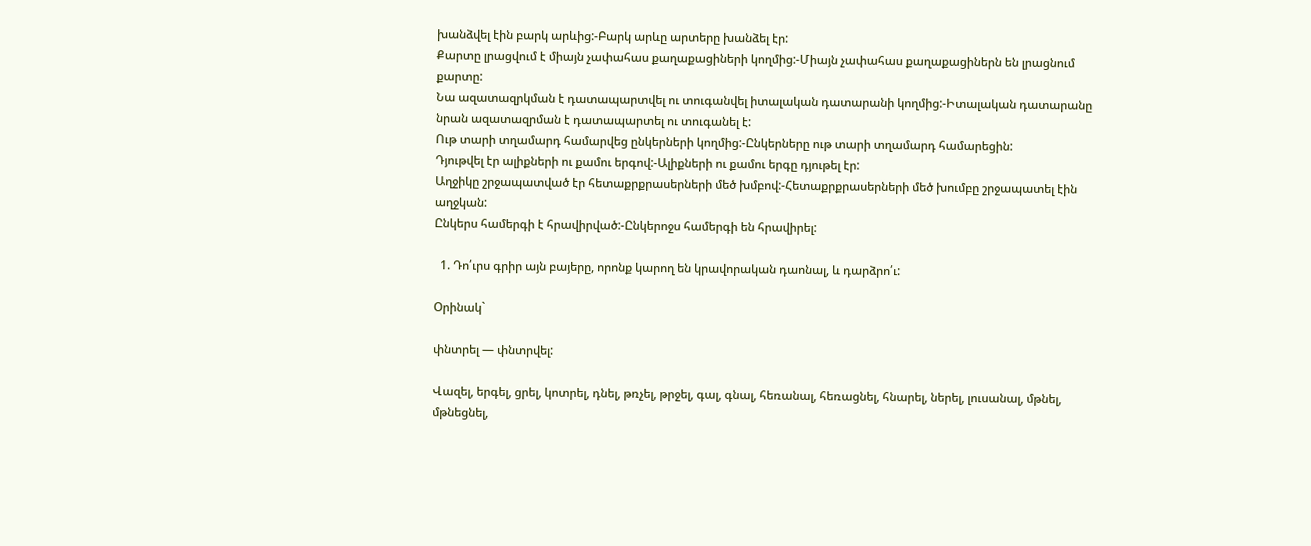խանձվել էին բարկ արևից:-Բարկ արևը արտերը խանձել էր:
Քարտը լրացվում է միայն չափահաս քաղաքացիների կողմից:-Միայն չափահաս քաղաքացիներն են լրացնում քարտը:
Նա ազատազրկման է դատապարտվել ու տուգանվել իտալական դատարանի կողմից:-Իտալական դատարանը նրան ազատազրման է դատապարտել ու տուգանել է:
Ութ տարի տղամարդ համարվեց ընկերների կողմից:-Ընկերները ութ տարի տղամարդ համարեցին:
Դյութվել էր ալիքների ու քամու երգով:-Ալիքների ու քամու երգը դյութել էր:
Աղջիկը շրջապատված էր հետաքրքրասերների մեծ խմբով:-Հետաքրքրասերների մեծ խումբը շրջապատել էին աղջկան:
Ընկերս համերգի է հրավիրված:-Ընկերոջս համերգի են հրավիրել:

  1. Դո՛ւրս գրիր այն բայերը, որոնք կարող են կրավորական դաոնալ, և դարձրո՛ւ:

Օրինակ`

փնտրել — փնտրվել:

Վազել, երգել, ցրել, կոտրել, դնել, թռչել, թրջել, գալ, գնալ, հեռանալ, հեռացնել, հնարել, ներել, լուսանալ, մթնել, մթնեցնել,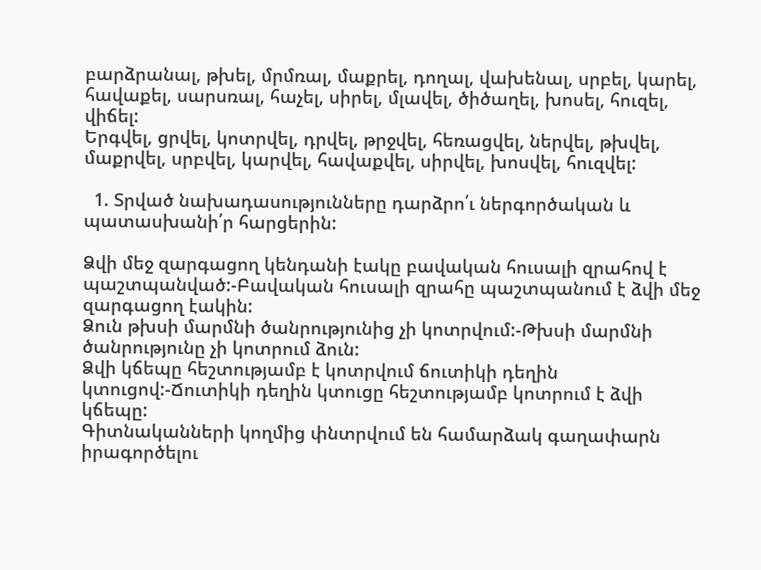բարձրանալ, թխել, մրմռալ, մաքրել, դողալ, վախենալ, սրբել, կարել, հավաքել, սարսռալ, հաչել, սիրել, մլավել, ծիծաղել, խոսել, հուզել, վիճել:
Երգվել, ցրվել, կոտրվել, դրվել, թրջվել, հեռացվել, ներվել, թխվել, մաքրվել, սրբվել, կարվել, հավաքվել, սիրվել, խոսվել, հուզվել:

  1. Տրված նախադասությունները դարձրո՛ւ ներգործական և պատասխանի՛ր հարցերին:

Ձվի մեջ զարգացող կենդանի էակը բավական հուսալի զրահով է պաշտպանված:-Բավական հուսալի զրահը պաշտպանում է ձվի մեջ զարգացող էակին:
Ձուն թխսի մարմնի ծանրությունից չի կոտրվում:-Թխսի մարմնի ծանրությունը չի կոտրում ձուն:
Ձվի կճեպը հեշտությամբ է կոտրվում ճուտիկի դեղին կտուցով:-Ճուտիկի դեղին կտուցը հեշտությամբ կոտրում է ձվի կճեպը:
Գիտնականների կողմից փնտրվում են համարձակ գաղափարն
իրագործելու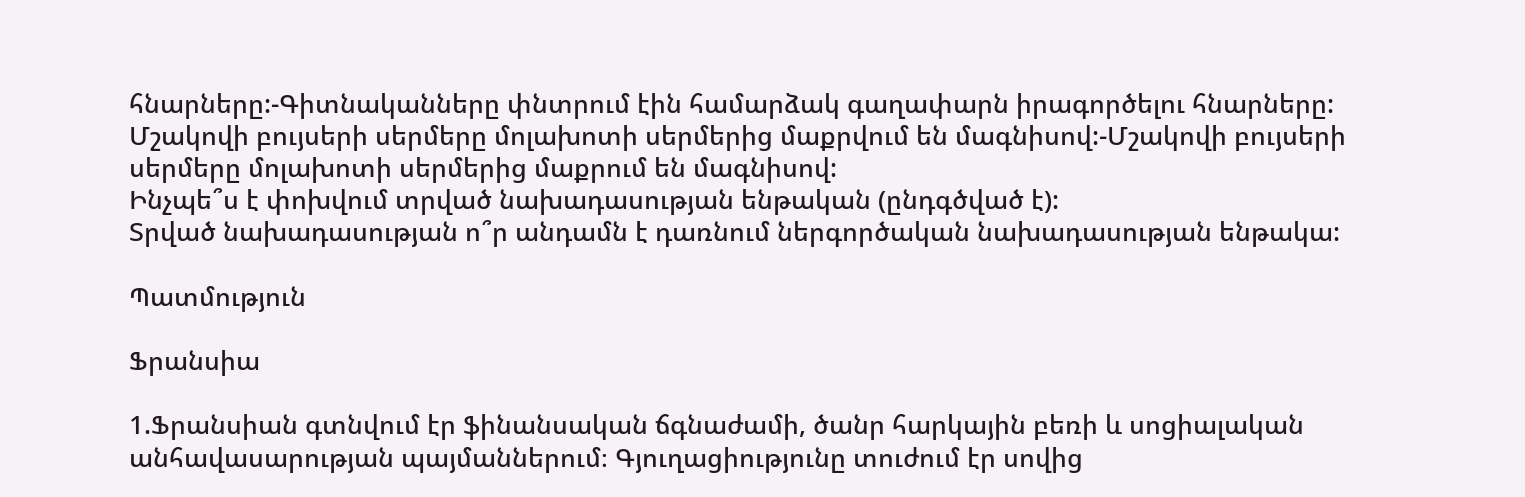հնարները:-Գիտնականները փնտրում էին համարձակ գաղափարն իրագործելու հնարները:
Մշակովի բույսերի սերմերը մոլախոտի սերմերից մաքրվում են մագնիսով:-Մշակովի բույսերի սերմերը մոլախոտի սերմերից մաքրում են մագնիսով:
Ինչպե՞ս է փոխվում տրված նախադասության ենթական (ընդգծված է):
Տրված նախադասության ո՞ր անդամն է դառնում ներգործական նախադասության ենթակա:

Պատմություն

Ֆրանսիա

1.Ֆրանսիան գտնվում էր ֆինանսական ճգնաժամի, ծանր հարկային բեռի և սոցիալական անհավասարության պայմաններում։ Գյուղացիությունը տուժում էր սովից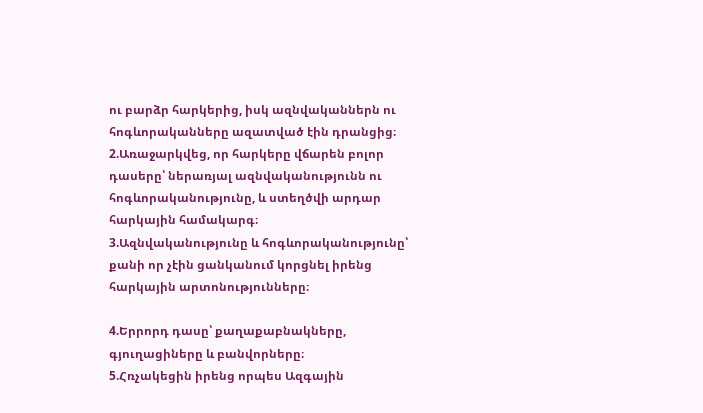ու բարձր հարկերից, իսկ ազնվականներն ու հոգևորականները ազատված էին դրանցից։
2.Առաջարկվեց, որ հարկերը վճարեն բոլոր դասերը՝ ներառյալ ազնվականությունն ու հոգևորականությունը, և ստեղծվի արդար հարկային համակարգ։
3.Ազնվականությունը և հոգևորականությունը՝ քանի որ չէին ցանկանում կորցնել իրենց հարկային արտոնությունները։

4.Երրորդ դասը՝ քաղաքաբնակները, գյուղացիները և բանվորները։
5.Հռչակեցին իրենց որպես Ազգային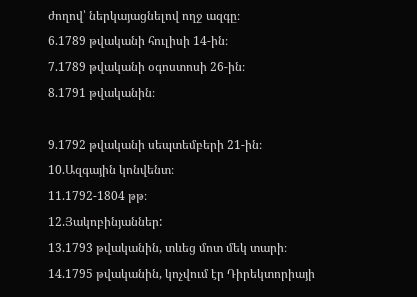ժողով՝ ներկայացնելով ողջ ազգը։
6.1789 թվականի հուլիսի 14-ին։
7.1789 թվականի օգոստոսի 26-ին։
8.1791 թվականին։

9.1792 թվականի սեպտեմբերի 21-ին։
10.Ազգային կոնվենտ։
11.1792-1804 թթ։
12.Յակոբինյաններ:
13.1793 թվականին, տևեց մոտ մեկ տարի։
14.1795 թվականին, կոչվում էր Դիրեկտորիայի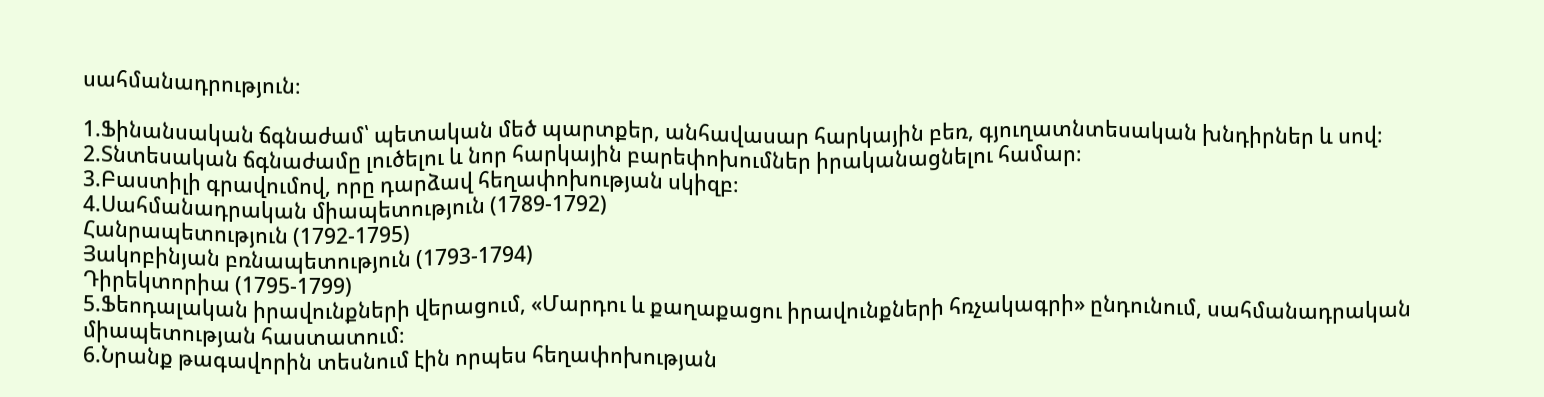սահմանադրություն։

1.Ֆինանսական ճգնաժամ՝ պետական մեծ պարտքեր, անհավասար հարկային բեռ, գյուղատնտեսական խնդիրներ և սով։
2.Տնտեսական ճգնաժամը լուծելու և նոր հարկային բարեփոխումներ իրականացնելու համար։
3.Բաստիլի գրավումով, որը դարձավ հեղափոխության սկիզբ։
4.Սահմանադրական միապետություն (1789-1792)
Հանրապետություն (1792-1795)
Յակոբինյան բռնապետություն (1793-1794)
Դիրեկտորիա (1795-1799)
5.Ֆեոդալական իրավունքների վերացում, «Մարդու և քաղաքացու իրավունքների հռչակագրի» ընդունում, սահմանադրական միապետության հաստատում։
6.Նրանք թագավորին տեսնում էին որպես հեղափոխության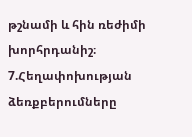թշնամի և հին ռեժիմի խորհրդանիշ։
7.Հեղափոխության ձեռքբերումները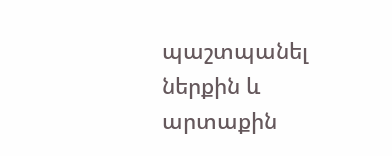պաշտպանել ներքին և արտաքին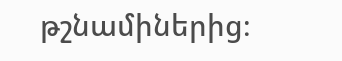թշնամիներից։